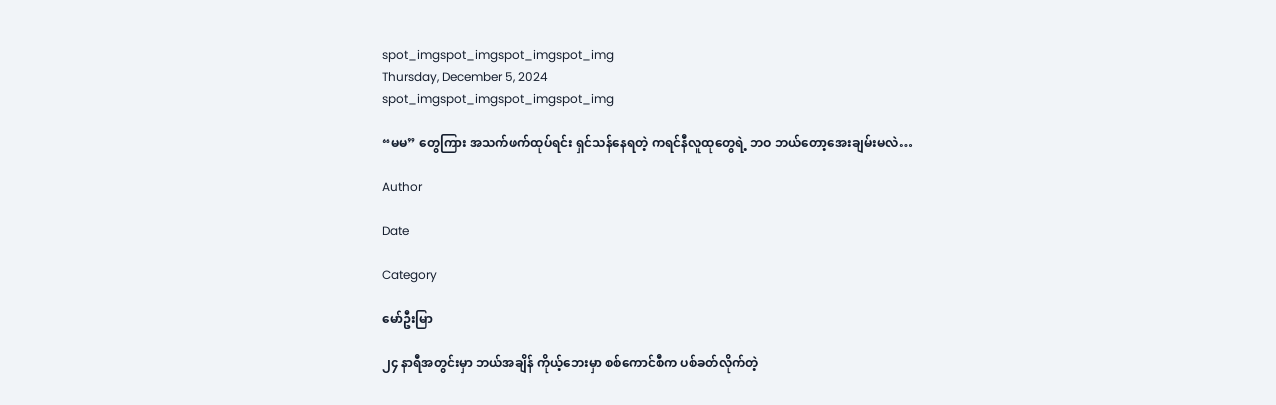spot_imgspot_imgspot_imgspot_img
Thursday, December 5, 2024
spot_imgspot_imgspot_imgspot_img

“မမ” တွေကြား အသက်ဖက်ထုပ်ရင်း ရှင်သန်နေရတဲ့ ကရင်နီလူထုတွေရဲ့ ဘဝ ဘယ်တော့အေးချမ်းမလဲ…

Author

Date

Category

မော်ဦးမြာ

၂၄ နာရီအတွင်းမှာ ဘယ်အချိန် ကိုယ့်ဘေးမှာ စစ်ကောင်စီက ပစ်ခတ်လိုက်တဲ့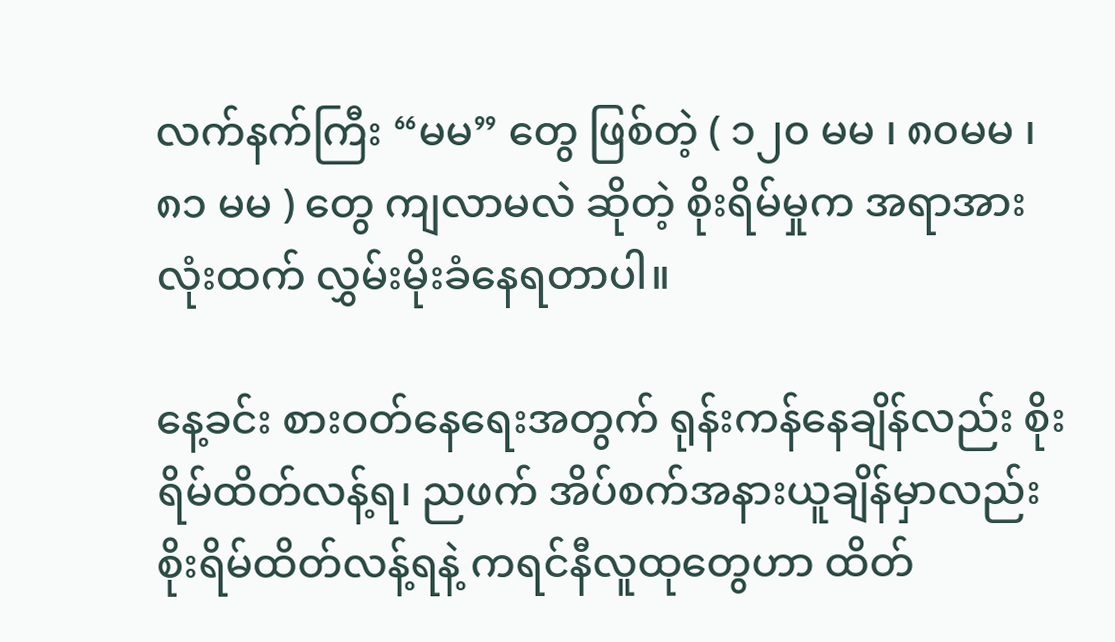လက်နက်ကြီး “မမ” တွေ ဖြစ်တဲ့ ( ၁၂၀ မမ ၊ ၈၀မမ ၊၈၁ မမ ) တွေ ကျလာမလဲ ဆိုတဲ့ စိုးရိမ်မှုက အရာအားလုံးထက် လွှမ်းမိုးခံနေရတာပါ။

နေ့ခင်း စားဝတ်နေရေးအတွက် ရုန်းကန်နေချိန်လည်း စိုးရိမ်ထိတ်လန့်ရ၊ ညဖက် အိပ်စက်အနားယူချိန်မှာလည်း စိုးရိမ်ထိတ်လန့်ရနဲ့ ကရင်နီလူထုတွေဟာ ထိတ်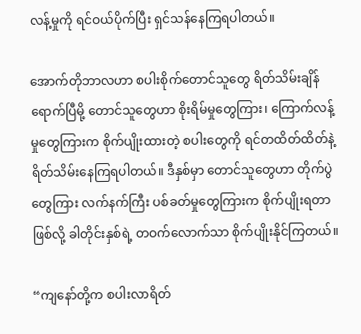လန့်မှုကို ရင်ဝယ်ပိုက်ပြီး ရှင်သန်နေကြရပါတယ်။

အောက်တိုဘာလဟာ စပါးစိုက်တောင်သူတွေ ရိတ်သိမ်းချိန် ရောက်ပြီမို့ တောင်သူတွေဟာ စိုးရိမ်မှုတွေကြား၊ ကြောက်လန့်မှုတွေကြားက စိုက်ပျိုးထားတဲ့ စပါးတွေကို ရင်တထိတ်ထိတ်နဲ့ ရိတ်သိမ်းနေကြရပါတယ်။ ဒီနှစ်မှာ တောင်သူတွေဟာ တိုက်ပွဲတွေကြား လက်နက်ကြီး ပစ်ခတ်မှုတွေကြားက စိုက်ပျိုးရတာဖြစ်လို့ ခါတိုင်းနှစ်ရဲ့ တဝက်လောက်သာ စိုက်ပျိုးနိုင်ကြတယ်။

“ကျနော်တို့က စပါးလာရိတ်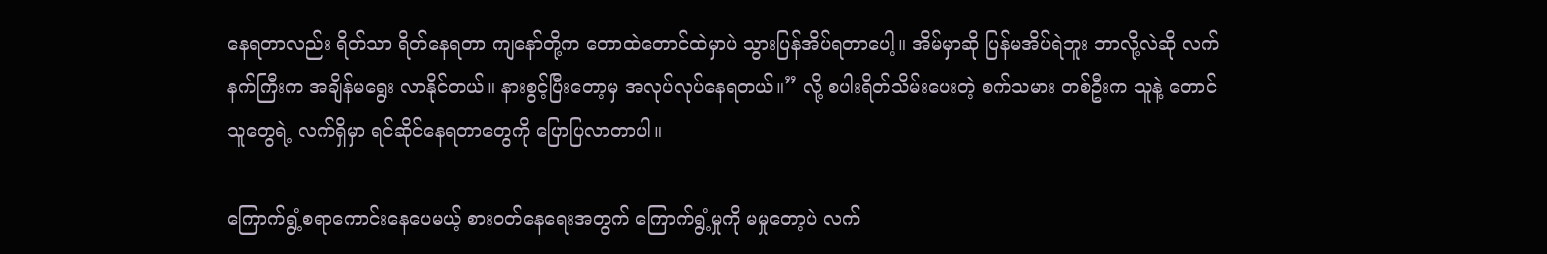နေရတာလည်း ရိတ်သာ ရိတ်နေရတာ ကျနော်တို့က တောထဲတောင်ထဲမှာပဲ သွားပြန်အိပ်ရတာပေါ့။ အိမ်မှာဆို ပြန်မအိပ်ရဲဘူး ဘာလို့လဲဆို လက်နက်ကြီးက အချိန်မရွေး လာနိုင်တယ်။ နားစွင့်ပြီးတော့မှ အလုပ်လုပ်နေရတယ်။” လို့ စပါးရိတ်သိမ်းပေးတဲ့ စက်သမား တစ်ဦးက သူနဲ့ တောင်သူတွေရဲ့ လက်ရှိမှာ ရင်ဆိုင်နေရတာတွေကို ပြောပြလာတာပါ။

ကြောက်ရွံ့စရာကောင်းနေပေမယ့် စားဝတ်နေရေးအတွက် ကြောက်ရွံ့မှုကို မမှုတော့ပဲ လက်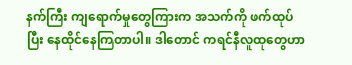နက်ကြီး ကျရောက်မှုတွေကြားက အသက်ကို ဖက်ထုပ်ပြီး နေထိုင်နေကြတာပါ။ ဒါတောင် ကရင်နီလူထုတွေဟာ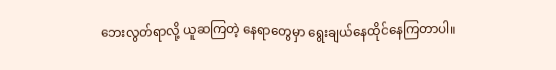ဘေးလွတ်ရာလို့ ယူဆကြတဲ့ နေရာတွေမှာ ရွေးချယ်နေထိုင်နေကြတာပါ။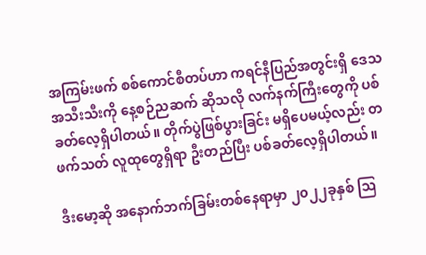အကြမ်းဖက် စစ်ကောင်စီတပ်ဟာ ကရင်နီပြည်အတွင်းရှိ ဒေသအသီးသီးကို နေ့စဉ်ညဆက် ဆိုသလို လက်နက်ကြီးတွေကို ပစ်ခတ်လေ့ရှိပါတယ်။ တိုက်ပွဲဖြစ်ပွားခြင်း မရှိပေမယ့်လည်း တဖက်သတ် လူထုတွေရှိရာ ဦးတည်ပြီး ပစ်ခတ်လေ့ရှိပါတယ်။

ဒီးမော့ဆို အနောက်ဘက်ခြမ်းတစ်နေရာမှာ ၂၀၂၂ခုနှစ် ဩ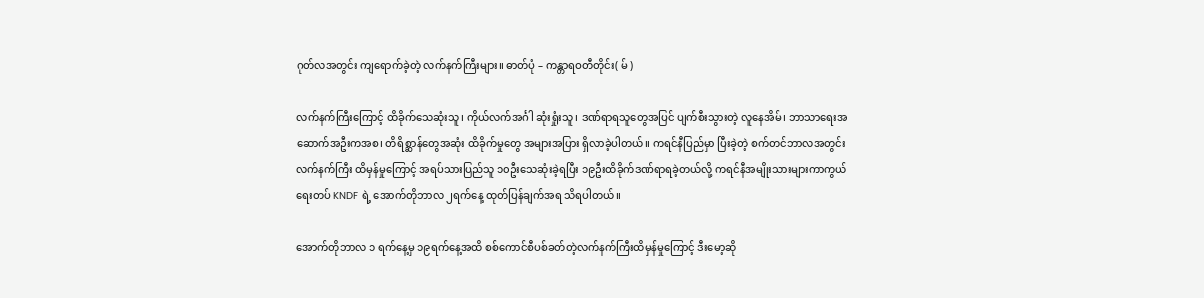ဂုတ်လအတွင်း ကျရောက်ခဲ့တဲ့ လက်နက်ကြီးများ။ ဓာတ်ပုံ – ကန္တာရဝတီတိုင်း( မ် )

လက်နက်ကြီးကြောင့် ထိခိုက်သေဆုံးသူ၊ ကိုယ်လက်အင်္ဂါ ဆုံးရှုံးသူ၊ ဒဏ်ရာရသူတွေအပြင် ပျက်စီးသွားတဲ့ လူနေအိမ်၊ ဘာသာရေးအဆောက်အဦးကအစ၊ တိရိစ္ဆာန်တွေအဆုံး ထိခိုက်မှုတွေ အများအပြား ရှိလာခဲ့ပါတယ်။ ကရင်နီပြည်မှာ ပြီးခဲ့တဲ့ စက်တင်ဘာလအတွင်း လက်နက်ကြီး ထိမှန်မှုကြောင့် အရပ်သားပြည်သူ ၁၀ဦးသေဆုံးခဲ့ရပြီး ၁၉ဦးထိခိုက်ဒဏ်ရာရခဲ့တယ်လို့ ကရင်နီအမျိုးသားများကာကွယ်ရေးတပ် KNDF ရဲ့ အောက်တိုဘာလ ၂ရက်နေ့ ထုတ်ပြန်ချက်အရ သိရပါတယ်။

အောက်တိုဘာလ ၁ ရက်နေ့မှ ၁၉ရက်နေ့အထိ စစ်ကောင်စီပစ်ခတ်တဲ့လက်နက်ကြီးထိမှန်မှုကြောင့် ဒီးမော့ဆို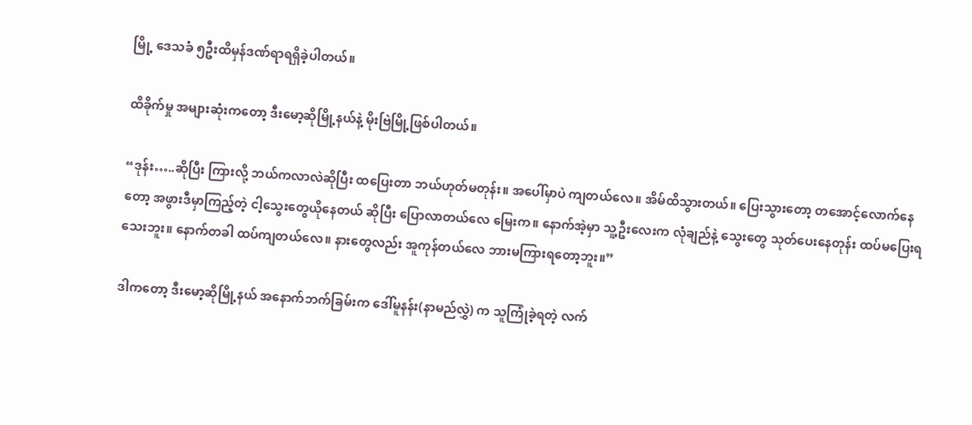မြို့ ဒေသခံ ၅ဦးထိမှန်ဒဏ်ရာရရှိခဲ့ပါတယ်။

ထိခိုက်မှု အများဆုံးကတော့ ဒီးမော့ဆိုမြို့နယ်နဲ့ မိုးဗြဲမြို့ဖြစ်ပါတယ်။

“ဒုန်း…..ဆိုပြီး ကြားလို့ ဘယ်ကလာလဲဆိုပြီး ထပြေးတာ ဘယ်ဟုတ်မတုန်း။ အပေါ်မှာပဲ ကျတယ်လေ။ အိမ်ထိသွားတယ်။ ပြေးသွားတော့ တအောင့်လောက်နေတော့ အဖွားဒီမှာကြည့်တဲ့ ငါ့သွေးတွေယိုနေတယ် ဆိုပြီး ပြောလာတယ်လေ မြေးက။ နောက်အဲ့မှာ သူ့ဦးလေးက လုံချည်နဲ့ သွေးတွေ သုတ်ပေးနေတုန်း ထပ်မပြေးရသေးဘူး။ နောက်တခါ ထပ်ကျတယ်လေ။ နားတွေလည်း အူကုန်တယ်လေ ဘားမကြားရတော့ဘူး။”

ဒါကတော့ ဒီးမော့ဆိုမြို့နယ် အနောက်ဘက်ခြမ်းက ဒေါ်မူနန်း(နာမည်လွှဲ) က သူကြုံခဲ့ရတဲ့ လက်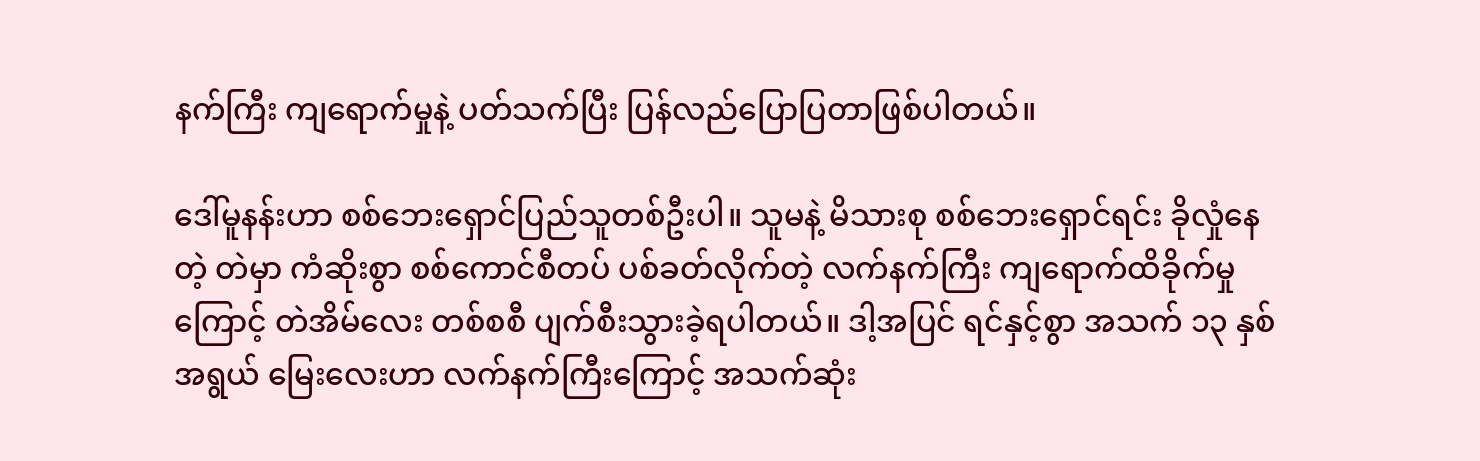နက်ကြီး ကျရောက်မှုနဲ့ ပတ်သက်ပြီး ပြန်လည်ပြောပြတာဖြစ်ပါတယ်။

ဒေါ်မူနန်းဟာ စစ်ဘေးရှောင်ပြည်သူတစ်ဦးပါ။ သူမနဲ့ မိသားစု စစ်ဘေးရှောင်ရင်း ခိုလှုံနေတဲ့ တဲမှာ ကံဆိုးစွာ စစ်ကောင်စီတပ် ပစ်ခတ်လိုက်တဲ့ လက်နက်ကြီး ကျရောက်ထိခိုက်မှုကြောင့် တဲအိမ်လေး တစ်စစီ ပျက်စီးသွားခဲ့ရပါတယ်။ ဒါ့အပြင် ရင်နှင့်စွာ အသက် ၁၃ နှစ်အရွယ် မြေးလေးဟာ လက်နက်ကြီးကြောင့် အသက်ဆုံး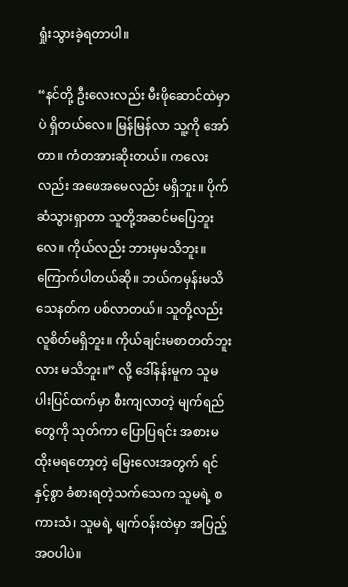ရှုံးသွားခဲ့ရတာပါ။

“နင်တို့ ဦးလေးလည်း မီးဖိုဆောင်ထဲမှာပဲ ရှိတယ်လေ။ မြန်မြန်လာ သူ့ကို အော်တာ။ ကံတအားဆိုးတယ်။ ကလေးလည်း အဖေအမေလည်း မရှိဘူး။ ပိုက်ဆံသွားရှာတာ သူတို့အဆင်မပြေဘူးလေ။ ကိုယ်လည်း ဘားမှမသိဘူး။ ကြောက်ပါတယ်ဆို။ ဘယ်ကမှန်းမသိ သေနတ်က ပစ်လာတယ်။ သူတို့လည်း လူစိတ်မရှိဘူး။ ကိုယ်ချင်းမစာတတ်ဘူးလား မသိဘူး။” လို့ ဒေါ်နန်းမူက သူမပါးပြင်ထက်မှာ စီးကျလာတဲ့ မျက်ရည်တွေကို သုတ်ကာ ပြောပြရင်း အစားမထိုးမရတော့တဲ့ မြေးလေးအတွက် ရင်နှင့်စွာ ခံစားရတဲ့သက်သေက သူမရဲ့ စကားသံ၊ သူမရဲ့ မျက်ဝန်းထဲမှာ အပြည့်အဝပါပဲ။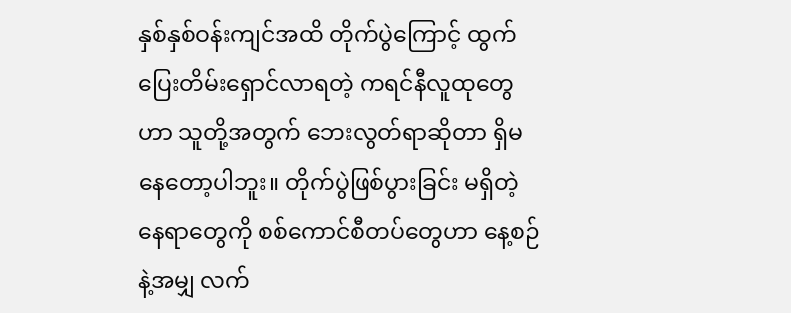နှစ်နှစ်ဝန်းကျင်အထိ တိုက်ပွဲကြောင့် ထွက်ပြေးတိမ်းရှောင်လာရတဲ့ ကရင်နီလူထုတွေဟာ သူတို့အတွက် ဘေးလွတ်ရာဆိုတာ ရှိမနေတော့ပါဘူး။ တိုက်ပွဲဖြစ်ပွားခြင်း မရှိတဲ့ နေရာတွေကို စစ်ကောင်စီတပ်တွေဟာ နေ့စဉ်နဲ့အမျှ လက်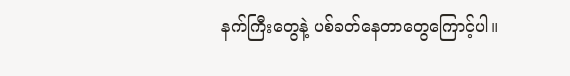နက်ကြီးတွေနဲ့ ပစ်ခတ်နေတာတွေကြောင့်ပါ။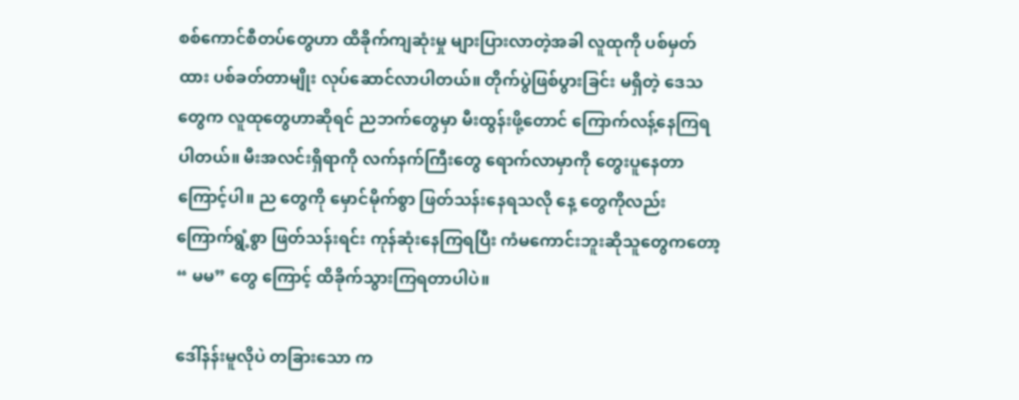စစ်ကောင်စီတပ်တွေဟာ ထိခိုက်ကျဆုံးမှု များပြားလာတဲ့အခါ လူထုကို ပစ်မှတ်ထား ပစ်ခတ်တာမျိုး လုပ်ဆောင်လာပါတယ်။ တိုက်ပွဲဖြစ်ပွားခြင်း မရှိတဲ့ ဒေသတွေက လူထုတွေဟာဆိုရင် ညဘက်တွေမှာ မီးထွန်းဖို့တောင် ကြောက်လန့်နေကြရပါတယ်။ မီးအလင်းရှိရာကို လက်နက်ကြီးတွေ ရောက်လာမှာကို တွေးပူနေတာကြောင့်ပါ။ ည တွေကို မှောင်မိုက်စွာ ဖြတ်သန်းနေရသလို နေ့ တွေကိုလည်း ကြောက်ရွံ့စွာ ဖြတ်သန်းရင်း ကုန်ဆုံးနေကြရပြီး ကံမကောင်းဘူးဆိုသူတွေကတော့ “ မမ” တွေ ကြောင့် ထိခိုက်သွားကြရတာပါပဲ။

ဒေါ်နန်းမူလိုပဲ တခြားသော က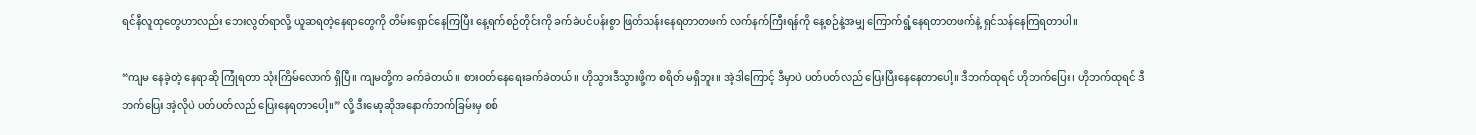ရင်နီလူထုတွေဟာလည်း ဘေးလွတ်ရာလို့ ယူဆရတဲ့နေရာတွေကို တိမ်းရှောင်နေကြပြီး နေ့ရက်စဉ်တိုင်းကို ခက်ခဲပင်ပန်းစွာ ဖြတ်သန်းနေရတာတဖက် လက်နက်ကြီးရန်ကို နေ့စဉ်နဲ့အမျှ ကြောက်ရွံ့နေရတာတဖက်နဲ့ ရှင်သန်နေကြရတာပါ။

“ကျမ နေခဲ့တဲ့ နေရာဆို ကြုံရတာ သုံးကြိမ်လောက် ရှိပြီ။ ကျမတို့က ခက်ခဲတယ်။ စားဝတ်နေရေးခက်ခဲတယ်။ ဟိုသွားဒီသွားဖို့က စရိတ် မရှိဘူး။ အဲ့ဒါကြောင့် ဒီမှာပဲ ပတ်ပတ်လည် ပြေးပြီးနေနေတာပေါ့။ ဒီဘက်ထုရင် ဟိုဘက်ပြေး၊ ဟိုဘက်ထုရင် ဒီဘက်ပြေး အဲ့လိုပဲ ပတ်ပတ်လည် ပြေးနေရတာပေါ့။” လို့ ဒီးမော့ဆိုအနောက်ဘက်ခြမ်းမှ စစ်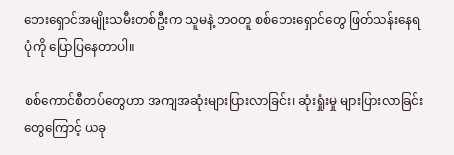ဘေးရှောင်အမျိုးသမီးတစ်ဦးက သူမနဲ့ ဘဝတူ စစ်ဘေးရှောင်တွေ ဖြတ်သန်းနေရပုံကို ပြောပြနေတာပါ။

စစ်ကောင်စီတပ်တွေဟာ အကျအဆုံးများပြားလာခြင်း၊ ဆုံးရှုံးမှု များပြားလာခြင်းတွေကြောင့် ယခု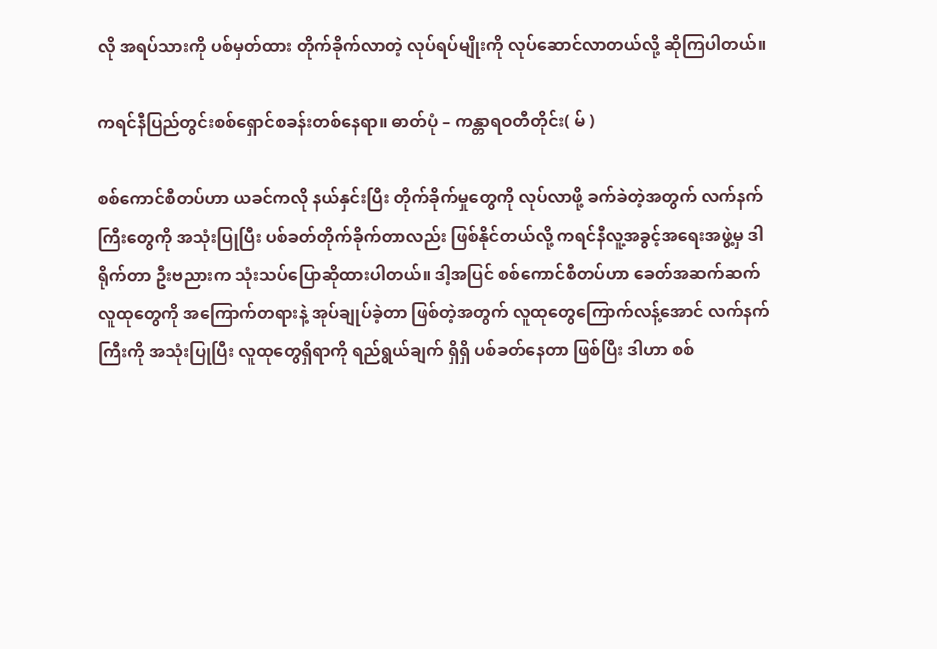လို အရပ်သားကို ပစ်မှတ်ထား တိုက်ခိုက်လာတဲ့ လုပ်ရပ်မျိုးကို လုပ်ဆောင်လာတယ်လို့ ဆိုကြပါတယ်။

ကရင်နီပြည်တွင်းစစ်ရှောင်စခန်းတစ်နေရာ။ ဓာတ်ပုံ – ကန္တာရဝတီတိုင်း( မ် )

စစ်ကောင်စီတပ်ဟာ ယခင်ကလို နယ်နှင်းပြီး တိုက်ခိုက်မှုတွေကို လုပ်လာဖို့ ခက်ခဲတဲ့အတွက် လက်နက်ကြီးတွေကို အသုံးပြုပြီး ပစ်ခတ်တိုက်ခိုက်တာလည်း ဖြစ်နိုင်တယ်လို့ ကရင်နီလူ့အခွင့်အရေးအဖွဲ့မှ ဒါရိုက်တာ ဦးဗညားက သုံးသပ်ပြောဆိုထားပါတယ်။ ဒါ့အပြင် စစ်ကောင်စီတပ်ဟာ ခေတ်အဆက်ဆက် လူထုတွေကို အကြောက်တရားနဲ့ အုပ်ချုပ်ခဲ့တာ ဖြစ်တဲ့အတွက် လူထုတွေကြောက်လန့်အောင် လက်နက်ကြီးကို အသုံးပြုပြီး လူထုတွေရှိရာကို ရည်ရွယ်ချက် ရှိရှိ ပစ်ခတ်နေတာ ဖြစ်ပြီး ဒါဟာ စစ်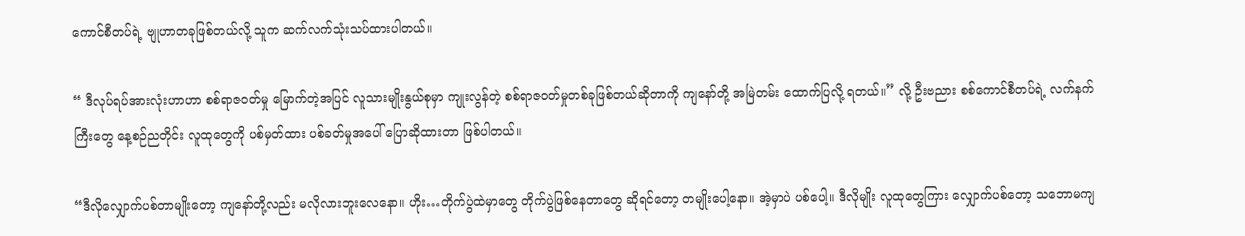ကောင်စီတပ်ရဲ့ ဗျုဟာတခုဖြစ်တယ်လို့ သူက ဆက်လက်သုံးသပ်ထားပါတယ်။

“ ဒီလုပ်ရပ်အားလုံးဟာဟာ စစ်ရာဇဝတ်မှု မြောက်တဲ့အပြင် လူသားမျိုးနွယ်စုမှာ ကျုးလွန်တဲ့ စစ်ရာဇဝတ်မှုတစ်ခုဖြစ်တယ်ဆိုတာကို ကျနော်တို့ အမြဲတမ်း ထောက်ပြလို့ ရတယ်။” လို့ ဦးဗညား စစ်ကောင်စီတပ်ရဲ့ လက်နက်ကြီးတွေ နေ့စဉ်ညတိုင်း လူထုတွေကို ပစ်မှတ်ထား ပစ်ခတ်မှုအပေါ် ပြောဆိုထားတာ ဖြစ်ပါတယ်။

“ဒီလိုလျှောက်ပစ်တာမျိုးတော့ ကျနော်တို့လည်း မလိုလားဘူးလေနော။ ဟိုး…တိုက်ပွဲထဲမှာတွေ တိုက်ပွဲဖြစ်နေတာတွေ ဆိုရင်တော့ တမျိုးပေါ့နော။ အဲ့မှာပဲ ပစ်ပေါ့။ ဒီလိုမျိုး လူထုတွေကြား လျှောက်ပစ်တော့ သဘောမကျ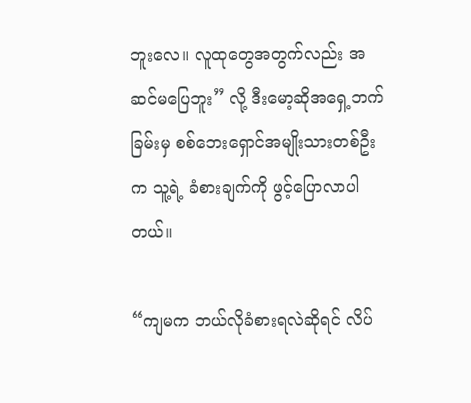ဘူးလေ။ လူထုတွေအတွက်လည်း အဆင်မပြေဘူး” လို့ ဒီးမော့ဆိုအရှေ့ဘက်ခြမ်းမှ စစ်ဘေးရှောင်အမျိုးသားတစ်ဦးက သူ့ရဲ့ ခံစားချက်ကို ဖွင့်ပြောလာပါတယ်။

“ကျမက ဘယ်လိုခံစားရလဲဆိုရင် လိပ်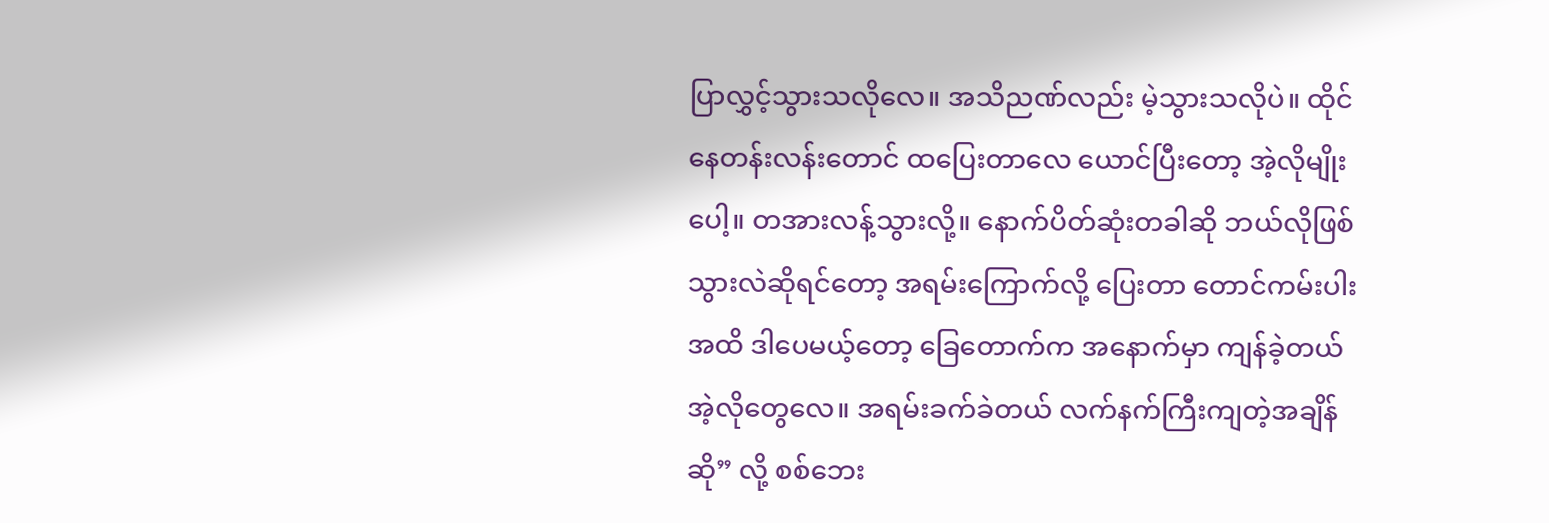ပြာလွှင့်သွားသလိုလေ။ အသိညဏ်လည်း မဲ့သွားသလိုပဲ။ ထိုင်နေတန်းလန်းတောင် ထပြေးတာလေ ယောင်ပြီးတော့ အဲ့လိုမျိုးပေါ့။ တအားလန့်သွားလို့။ နောက်ပိတ်ဆုံးတခါဆို ဘယ်လိုဖြစ်သွားလဲဆိုရင်တော့ အရမ်းကြောက်လို့ ပြေးတာ တောင်ကမ်းပါးအထိ ဒါပေမယ့်တော့ ခြေတောက်က အနောက်မှာ ကျန်ခဲ့တယ် အဲ့လိုတွေလေ။ အရမ်းခက်ခဲတယ် လက်နက်ကြီးကျတဲ့အချိန်ဆို” လို့ စစ်ဘေး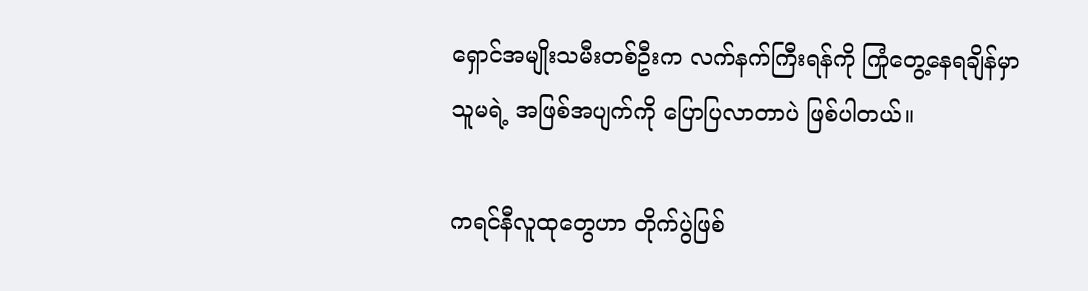ရှောင်အမျိုးသမီးတစ်ဦးက လက်နက်ကြီးရန်ကို ကြုံတွေ့နေရချိန်မှာ သူမရဲ့ အဖြစ်အပျက်ကို ပြောပြလာတာပဲ ဖြစ်ပါတယ်။

ကရင်နီလူထုတွေဟာ တိုက်ပွဲဖြစ်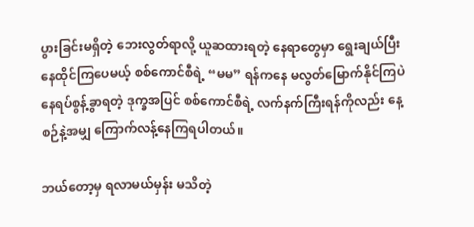ပွားခြင်းမရှိတဲ့ ဘေးလွတ်ရာလို့ ယူဆထားရတဲ့ နေရာတွေမှာ ရွေးချယ်ပြီး နေထိုင်ကြပေမယ့် စစ်ကောင်စီရဲ့ “မမ” ရန်ကနေ မလွတ်မြောက်နိုင်ကြပဲ နေရပ်စွန့်ခွာရတဲ့ ဒုက္ခအပြင် စစ်ကောင်စီရဲ့ လက်နက်ကြီးရန်ကိုလည်း နေ့စဉ်နဲ့အမျှ ကြောက်လန့်နေကြရပါတယ်။

ဘယ်တော့မှ ရလာမယ်မှန်း မသိတဲ့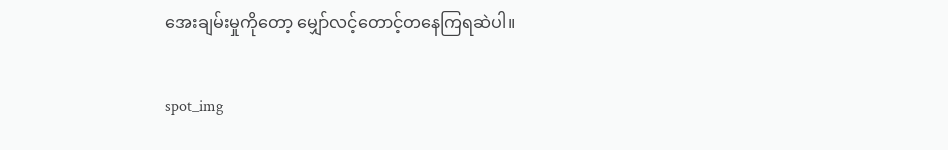အေးချမ်းမှုကိုတော့ မျှော်လင့်တောင့်တနေကြရဆဲပါ။

spot_img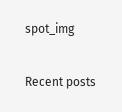spot_img

Recent posts